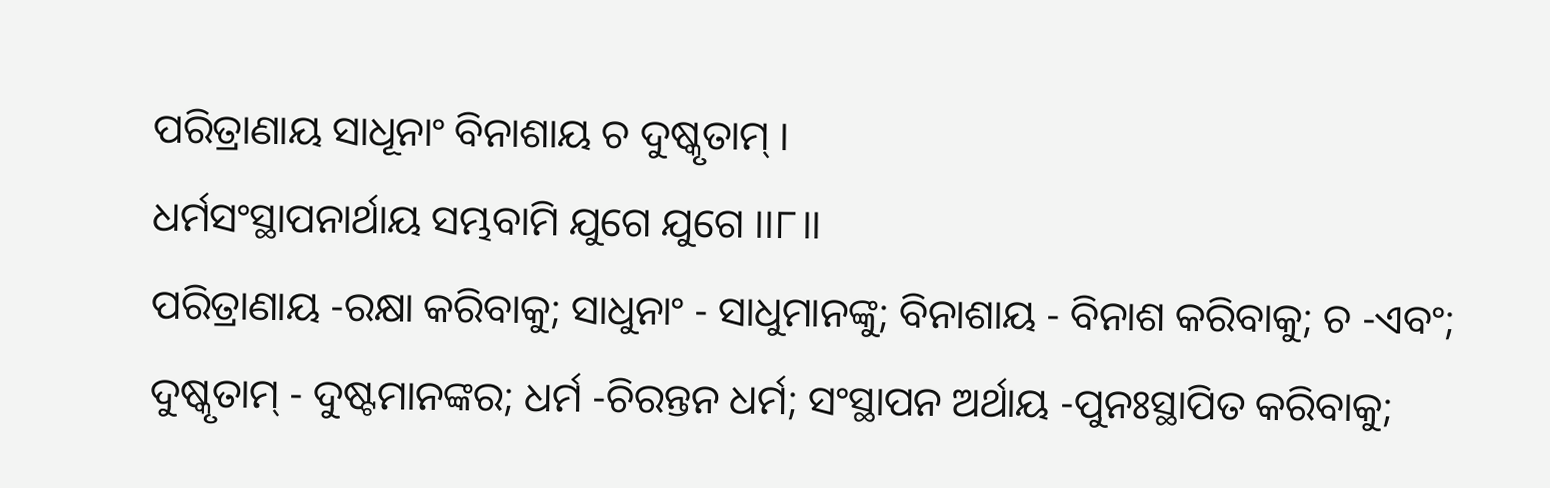ପରିତ୍ରାଣାୟ ସାଧୂନାଂ ବିନାଶାୟ ଚ ଦୁଷ୍କୃତାମ୍ ।
ଧର୍ମସଂସ୍ଥାପନାର୍ଥାୟ ସମ୍ଭବାମି ଯୁଗେ ଯୁଗେ ।।୮।।
ପରିତ୍ରାଣାୟ -ରକ୍ଷା କରିବାକୁ; ସାଧୁନାଂ - ସାଧୁମାନଙ୍କୁ; ବିନାଶାୟ - ବିନାଶ କରିବାକୁ; ଚ -ଏବଂ; ଦୁଷ୍କୃତାମ୍ - ଦୁଷ୍ଟମାନଙ୍କର; ଧର୍ମ -ଚିରନ୍ତନ ଧର୍ମ; ସଂସ୍ଥାପନ ଅର୍ଥାୟ -ପୁନଃସ୍ଥାପିତ କରିବାକୁ;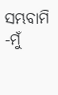ସମ୍ଭବାମି -ମୁଁ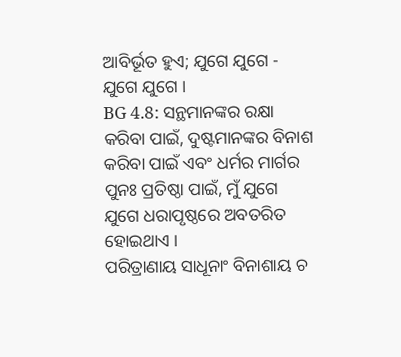ଆବିର୍ଭୂତ ହୁଏ; ଯୁଗେ ଯୁଗେ - ଯୁଗେ ଯୁଗେ ।
BG 4.8: ସନ୍ଥମାନଙ୍କର ରକ୍ଷା କରିବା ପାଇଁ, ଦୁଷ୍ଟମାନଙ୍କର ବିନାଶ କରିବା ପାଇଁ ଏବଂ ଧର୍ମର ମାର୍ଗର ପୁନଃ ପ୍ରତିଷ୍ଠା ପାଇଁ, ମୁଁ ଯୁଗେ ଯୁଗେ ଧରାପୃଷ୍ଠରେ ଅବତରିତ ହୋଇଥାଏ ।
ପରିତ୍ରାଣାୟ ସାଧୂନାଂ ବିନାଶାୟ ଚ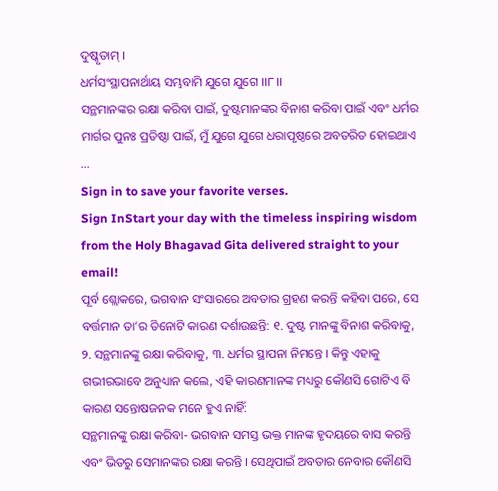ଦୁଷ୍କୃତାମ୍ ।
ଧର୍ମସଂସ୍ଥାପନାର୍ଥାୟ ସମ୍ଭବାମି ଯୁଗେ ଯୁଗେ ।।୮।।
ସନ୍ଥମାନଙ୍କର ରକ୍ଷା କରିବା ପାଇଁ, ଦୁଷ୍ଟମାନଙ୍କର ବିନାଶ କରିବା ପାଇଁ ଏବଂ ଧର୍ମର ମାର୍ଗର ପୁନଃ ପ୍ରତିଷ୍ଠା ପାଇଁ, ମୁଁ ଯୁଗେ ଯୁଗେ ଧରାପୃଷ୍ଠରେ ଅବତରିତ ହୋଇଥାଏ …
Sign in to save your favorite verses.
Sign InStart your day with the timeless inspiring wisdom from the Holy Bhagavad Gita delivered straight to your email!
ପୂର୍ବ ଶ୍ଲୋକରେ, ଭଗବାନ ସଂସାରରେ ଅବତାର ଗ୍ରହଣ କରନ୍ତି କହିବା ପରେ, ସେ ବର୍ତ୍ତମାନ ତା’ର ତିନୋଟି କାରଣ ଦର୍ଶାଉଛନ୍ତି: ୧. ଦୁଷ୍ଟ ମାନଙ୍କୁ ବିନାଶ କରିବାକୁ, ୨. ସନ୍ଥମାନଙ୍କୁ ରକ୍ଷା କରିବାକୁ, ୩. ଧର୍ମର ସ୍ଥାପନା ନିମନ୍ତେ । କିନ୍ତୁ ଏହାକୁ ଗଭୀରଭାବେ ଅନୁଧ୍ୟାନ କଲେ, ଏହି କାରଣମାନଙ୍କ ମଧ୍ୟରୁ କୌଣସି ଗୋଟିଏ ବି କାରଣ ସନ୍ତୋଷଜନକ ମନେ ହୁଏ ନାହିଁ:
ସନ୍ଥମାନଙ୍କୁ ରକ୍ଷା କରିବା- ଭଗବାନ ସମସ୍ତ ଭକ୍ତ ମାନଙ୍କ ହୃଦୟରେ ବାସ କରନ୍ତି ଏବଂ ଭିତରୁ ସେମାନଙ୍କର ରକ୍ଷା କରନ୍ତି । ସେଥିପାଇଁ ଅବତାର ନେବାର କୌଣସି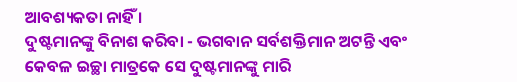ଆବଶ୍ୟକତା ନାହିଁ ।
ଦୁଷ୍ଟମାନଙ୍କୁ ବିନାଶ କରିବା - ଭଗବାନ ସର୍ବଶକ୍ତିମାନ ଅଟନ୍ତି ଏବଂ କେବଳ ଇଚ୍ଛା ମାତ୍ରକେ ସେ ଦୁଷ୍ଟମାନଙ୍କୁ ମାରି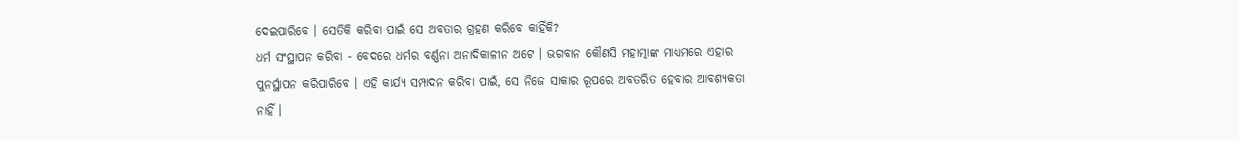ଦେଇପାରିବେ । ସେତିକି କରିବା ପାଇଁ ସେ ଅବତାର ଗ୍ରହଣ କରିବେ କାହିଁକି?
ଧର୍ମ ସଂସ୍ଥାପନ କରିବା - ବେଦରେ ଧର୍ମର ବର୍ଣ୍ଣନା ଅନାଦିକାଳୀନ ଅଟେ । ଭଗବାନ କୌଣସି ମହାତ୍ମାଙ୍କ ମାଧ୍ୟମରେ ଏହାର ପୁନର୍ସ୍ଥାପନ କରିପାରିବେ । ଏହି କାର୍ଯ୍ୟ ସମ୍ପାଦନ କରିବା ପାଇଁ, ସେ ନିଜେ ସାକାର ରୂପରେ ଅବତରିତ ହେବାର ଆବଶ୍ୟକତା ନାହିଁ ।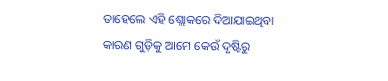ତାହେଲେ ଏହି ଶ୍ଲୋକରେ ଦିଆଯାଇଥିବା କାରଣ ଗୁଡ଼ିକୁ ଆମେ କେଉଁ ଦୃଷ୍ଟିରୁ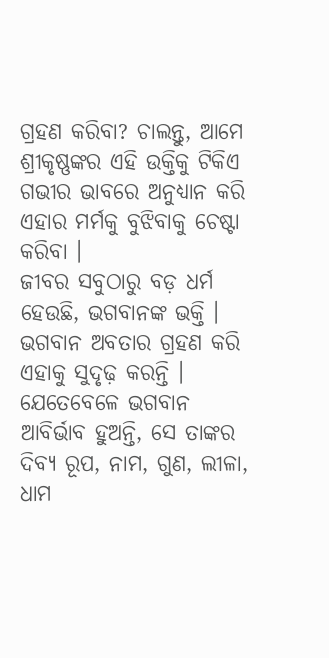ଗ୍ରହଣ କରିବା? ଚାଲନ୍ତୁ, ଆମେ ଶ୍ରୀକୃଷ୍ଣଙ୍କର ଏହି ଉକ୍ତିକୁ ଟିକିଏ ଗଭୀର ଭାବରେ ଅନୁଧ୍ୟାନ କରି ଏହାର ମର୍ମକୁ ବୁଝିବାକୁ ଚେଷ୍ଟା କରିବା ।
ଜୀବର ସବୁଠାରୁ ବଡ଼ ଧର୍ମ ହେଉଛି, ଭଗବାନଙ୍କ ଭକ୍ତି । ଭଗବାନ ଅବତାର ଗ୍ରହଣ କରି ଏହାକୁ ସୁଦୃଢ଼ କରନ୍ତି । ଯେତେବେଳେ ଭଗବାନ ଆବିର୍ଭାବ ହୁଅନ୍ତି, ସେ ତାଙ୍କର ଦିବ୍ୟ ରୂପ, ନାମ, ଗୁଣ, ଲୀଳା, ଧାମ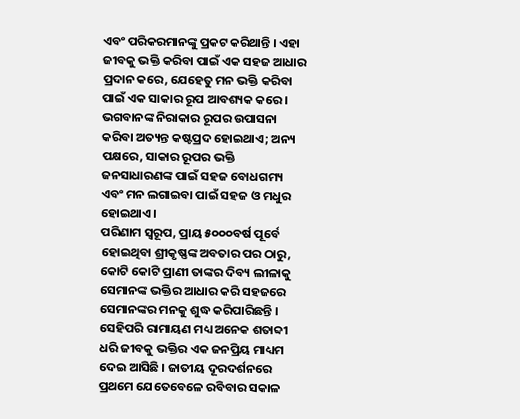ଏବଂ ପରିକରମାନଙ୍କୁ ପ୍ରକଟ କରିଥାନ୍ତି । ଏହା ଜୀବକୁ ଭକ୍ତି କରିବା ପାଇଁ ଏକ ସହଜ ଆଧାର ପ୍ରଦାନ କରେ, ଯେହେତୁ ମନ ଭକ୍ତି କରିବା ପାଇଁ ଏକ ସାକାର ରୂପ ଆବଶ୍ୟକ କରେ । ଭଗବାନଙ୍କ ନିରାକାର ରୂପର ଉପାସନା କରିବା ଅତ୍ୟନ୍ତ କଷ୍ଟପ୍ରଦ ହୋଇଥାଏ; ଅନ୍ୟ ପକ୍ଷରେ, ସାକାର ରୂପର ଭକ୍ତି ଜନସାଧାରଣଙ୍କ ପାଇଁ ସହଜ ବୋଧଗମ୍ୟ ଏବଂ ମନ ଲଗାଇବା ପାଇଁ ସହଜ ଓ ମଧୁର ହୋଇଥାଏ ।
ପରିଣାମ ସ୍ୱରୂପ, ପ୍ରାୟ ୫୦୦୦ବର୍ଷ ପୂର୍ବେ ହୋଇଥିବା ଶ୍ରୀକୃଷ୍ଣଙ୍କ ଅବତାର ପର ଠାରୁ, କୋଟି କୋଟି ପ୍ରାଣୀ ତାଙ୍କର ଦିବ୍ୟ ଲୀଳାକୁ ସେମାନଙ୍କ ଭକ୍ତିର ଆଧାର କରି ସହଜରେ ସେମାନଙ୍କର ମନକୁ ଶୁଦ୍ଧ କରିପାରିଛନ୍ତି । ସେହିପରି ରାମାୟଣ ମଧ୍ୟ ଅନେକ ଶତାବ୍ଦୀ ଧରି ଜୀବକୁ ଭକ୍ତିର ଏକ ଜନପ୍ରିୟ ମାଧ୍ୟମ ଦେଇ ଆସିଛି । ଜାତୀୟ ଦୂରଦର୍ଶନରେ ପ୍ରଥମେ ଯେତେବେଳେ ରବିବାର ସକାଳ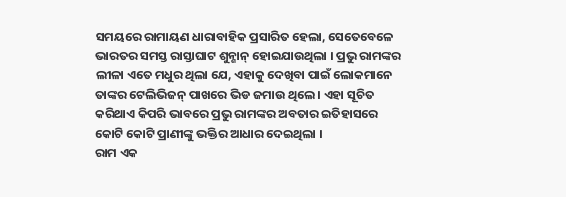ସମୟରେ ରାମାୟଣ ଧାରାବାହିକ ପ୍ରସାରିତ ହେଲା, ସେତେବେଳେ ଭାରତର ସମସ୍ତ ରାସ୍ତାଘାଟ ଶୁନ୍ଶାନ୍ ହୋଇଯାଉଥିଲା । ପ୍ରଭୁ ରାମଙ୍କର ଲୀଳା ଏତେ ମଧୁର ଥିଲା ଯେ, ଏହାକୁ ଦେଖିବା ପାଇଁ ଲୋକମାନେ ତାଙ୍କର ଟେଲିଭିଜନ୍ ପାଖରେ ଭିଡ ଜମାଉ ଥିଲେ । ଏହା ସୂଚିତ କରିଥାଏ କିପରି ଭାବରେ ପ୍ରଭୁ ରାମଙ୍କର ଅବତାର ଇତିହାସରେ କୋଟି କୋଟି ପ୍ରାଣୀଙ୍କୁ ଭକ୍ତିର ଆଧାର ଦେଇଥିଲା ।
ରାମ ଏକ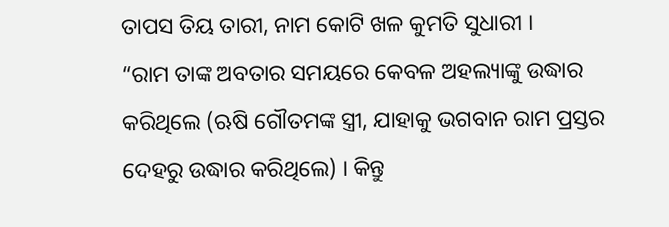ତାପସ ତିୟ ତାରୀ, ନାମ କୋଟି ଖଳ କୁମତି ସୁଧାରୀ ।
“ରାମ ତାଙ୍କ ଅବତାର ସମୟରେ କେବଳ ଅହଲ୍ୟାଙ୍କୁ ଉଦ୍ଧାର କରିଥିଲେ (ଋଷି ଗୌତମଙ୍କ ସ୍ତ୍ରୀ, ଯାହାକୁ ଭଗବାନ ରାମ ପ୍ରସ୍ତର ଦେହରୁ ଉଦ୍ଧାର କରିଥିଲେ) । କିନ୍ତୁ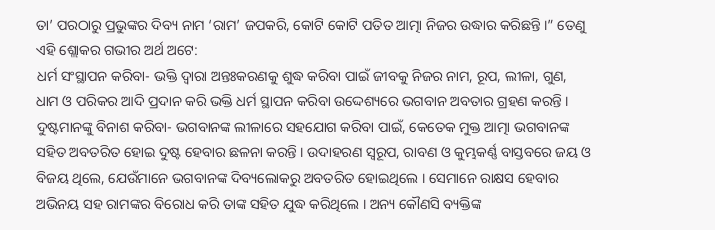ତା’ ପରଠାରୁ ପ୍ରଭୁଙ୍କର ଦିବ୍ୟ ନାମ ‘ରାମ’ ଜପକରି, କୋଟି କୋଟି ପତିତ ଆତ୍ମା ନିଜର ଉଦ୍ଧାର କରିଛନ୍ତି ।” ତେଣୁ ଏହି ଶ୍ଲୋକର ଗଭୀର ଅର୍ଥ ଅଟେ:
ଧର୍ମ ସଂସ୍ଥାପନ କରିବା- ଭକ୍ତି ଦ୍ୱାରା ଅନ୍ତଃକରଣକୁ ଶୁଦ୍ଧ କରିବା ପାଇଁ ଜୀବକୁ ନିଜର ନାମ, ରୂପ, ଲୀଳା, ଗୁଣ, ଧାମ ଓ ପରିକର ଆଦି ପ୍ରଦାନ କରି ଭକ୍ତି ଧର୍ମ ସ୍ଥାପନ କରିବା ଉଦ୍ଦେଶ୍ୟରେ ଭଗବାନ ଅବତାର ଗ୍ରହଣ କରନ୍ତି ।
ଦୁଷ୍ଟମାନଙ୍କୁ ବିନାଶ କରିବା- ଭଗବାନଙ୍କ ଲୀଳାରେ ସହଯୋଗ କରିବା ପାଇଁ, କେତେକ ମୁକ୍ତ ଆତ୍ମା ଭଗବାନଙ୍କ ସହିତ ଅବତରିତ ହୋଇ ଦୁଷ୍ଟ ହେବାର ଛଳନା କରନ୍ତି । ଉଦାହରଣ ସ୍ୱରୂପ, ରାବଣ ଓ କୁମ୍ଭକର୍ଣ୍ଣ ବାସ୍ତବରେ ଜୟ ଓ ବିଜୟ ଥିଲେ, ଯେଉଁମାନେ ଭଗବାନଙ୍କ ଦିବ୍ୟଲୋକରୁ ଅବତରିତ ହୋଇଥିଲେ । ସେମାନେ ରାକ୍ଷସ ହେବାର ଅଭିନୟ ସହ ରାମଙ୍କର ବିରୋଧ କରି ତାଙ୍କ ସହିତ ଯୁଦ୍ଧ କରିଥିଲେ । ଅନ୍ୟ କୌଣସି ବ୍ୟକ୍ତିଙ୍କ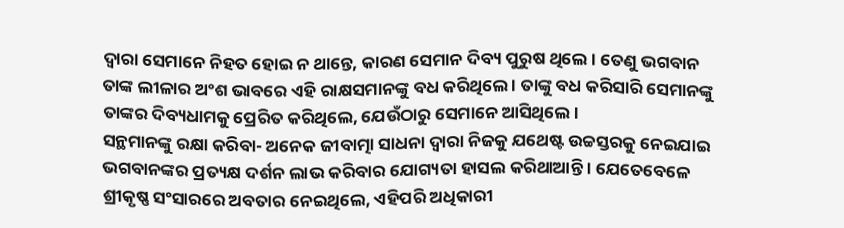ଦ୍ୱାରା ସେମାନେ ନିହତ ହୋଇ ନ ଥାନ୍ତେ, କାରଣ ସେମାନ ଦିବ୍ୟ ପୁରୁଷ ଥିଲେ । ତେଣୁ ଭଗବାନ ତାଙ୍କ ଲୀଳାର ଅଂଶ ଭାବରେ ଏହି ରାକ୍ଷସମାନଙ୍କୁ ବଧ କରିଥିଲେ । ତାଙ୍କୁ ବଧ କରିସାରି ସେମାନଙ୍କୁ ତାଙ୍କର ଦିବ୍ୟଧାମକୁ ପ୍ରେରିତ କରିଥିଲେ, ଯେଉଁଠାରୁ ସେମାନେ ଆସିଥିଲେ ।
ସନ୍ଥମାନଙ୍କୁ ରକ୍ଷା କରିବା- ଅନେକ ଜୀବାତ୍ମା ସାଧନା ଦ୍ୱାରା ନିଜକୁ ଯଥେଷ୍ଟ ଉଚ୍ଚସ୍ତରକୁ ନେଇଯାଇ ଭଗବାନଙ୍କର ପ୍ରତ୍ୟକ୍ଷ ଦର୍ଶନ ଲାଭ କରିବାର ଯୋଗ୍ୟତା ହାସଲ କରିଥାଆନ୍ତି । ଯେତେବେଳେ ଶ୍ରୀକୃଷ୍ଣ ସଂସାରରେ ଅବତାର ନେଇଥିଲେ, ଏହିପରି ଅଧିକାରୀ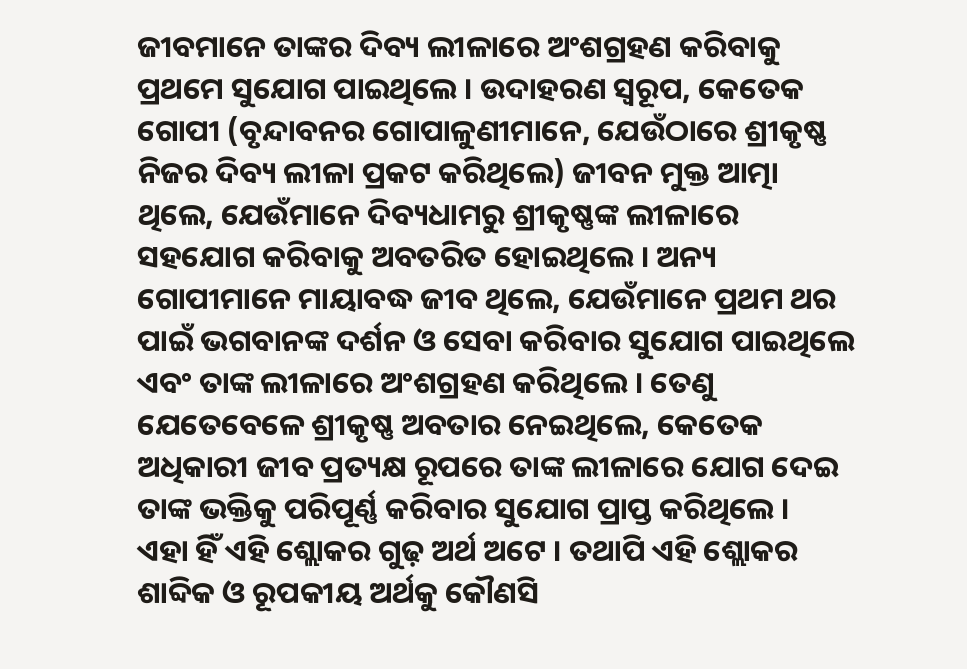ଜୀବମାନେ ତାଙ୍କର ଦିବ୍ୟ ଲୀଳାରେ ଅଂଶଗ୍ରହଣ କରିବାକୁ ପ୍ରଥମେ ସୁଯୋଗ ପାଇଥିଲେ । ଉଦାହରଣ ସ୍ୱରୂପ, କେତେକ ଗୋପୀ (ବୃନ୍ଦାବନର ଗୋପାଳୁଣୀମାନେ, ଯେଉଁଠାରେ ଶ୍ରୀକୃଷ୍ଣ ନିଜର ଦିବ୍ୟ ଲୀଳା ପ୍ରକଟ କରିଥିଲେ) ଜୀବନ ମୁକ୍ତ ଆତ୍ମା ଥିଲେ, ଯେଉଁମାନେ ଦିବ୍ୟଧାମରୁ ଶ୍ରୀକୃଷ୍ଣଙ୍କ ଲୀଳାରେ ସହଯୋଗ କରିବାକୁ ଅବତରିତ ହୋଇଥିଲେ । ଅନ୍ୟ ଗୋପୀମାନେ ମାୟାବଦ୍ଧ ଜୀବ ଥିଲେ, ଯେଉଁମାନେ ପ୍ରଥମ ଥର ପାଇଁ ଭଗବାନଙ୍କ ଦର୍ଶନ ଓ ସେବା କରିବାର ସୁଯୋଗ ପାଇଥିଲେ ଏବଂ ତାଙ୍କ ଲୀଳାରେ ଅଂଶଗ୍ରହଣ କରିଥିଲେ । ତେଣୁ ଯେତେବେଳେ ଶ୍ରୀକୃଷ୍ଣ ଅବତାର ନେଇଥିଲେ, କେତେକ ଅଧିକାରୀ ଜୀବ ପ୍ରତ୍ୟକ୍ଷ ରୂପରେ ତାଙ୍କ ଲୀଳାରେ ଯୋଗ ଦେଇ ତାଙ୍କ ଭକ୍ତିକୁ ପରିପୂର୍ଣ୍ଣ କରିବାର ସୁଯୋଗ ପ୍ରାପ୍ତ କରିଥିଲେ ।
ଏହା ହିଁ ଏହି ଶ୍ଲୋକର ଗୁଢ଼ ଅର୍ଥ ଅଟେ । ତଥାପି ଏହି ଶ୍ଲୋକର ଶାବ୍ଦିକ ଓ ରୂପକୀୟ ଅର୍ଥକୁ କୌଣସି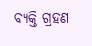ବ୍ୟକ୍ତି ଗ୍ରହଣ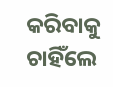କରିବାକୁ ଚାହିଁଲେ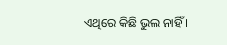ଏଥିରେ କିଛି ଭୁଲ ନାହିଁ ।